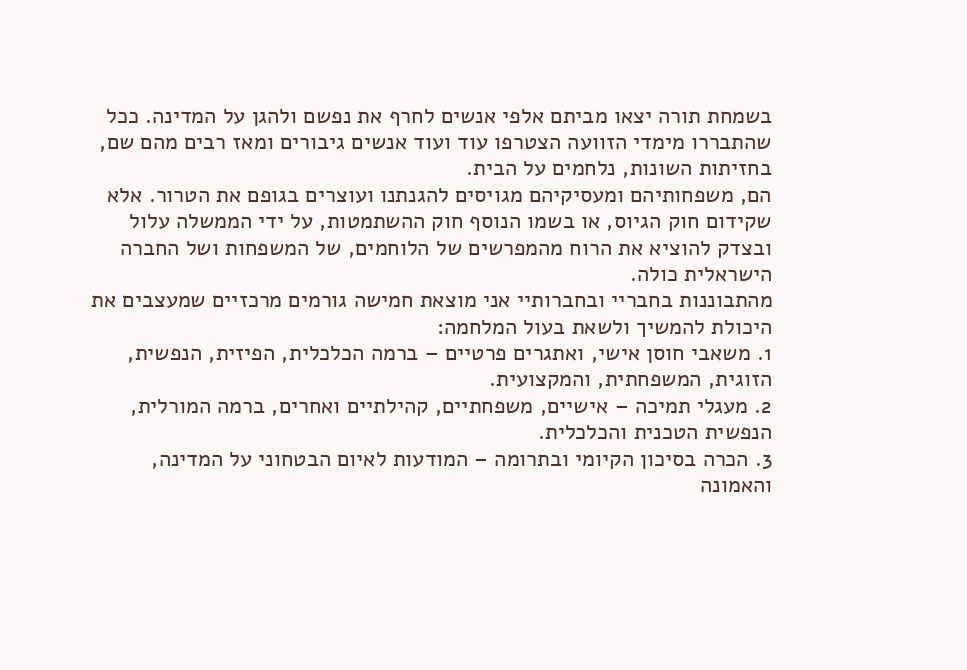בשמחת תורה יצאו מביתם אלפי אנשים לחרף את נפשם ולהגן על המדינה. ככל שהתבררו מימדי הזוועה הצטרפו עוד ועוד אנשים גיבורים ומאז רבים מהם שם, בחזיתות השונות, נלחמים על הבית.
הם, משפחותיהם ומעסיקיהם מגויסים להגנתנו ועוצרים בגופם את הטרור. אלא שקידום חוק הגיוס, או בשמו הנוסף חוק ההשתמטות, על ידי הממשלה עלול ובצדק להוציא את הרוח מהמפרשים של הלוחמים, של המשפחות ושל החברה הישראלית כולה.
מהתבוננות בחבריי ובחברותיי אני מוצאת חמישה גורמים מרכזיים שמעצבים את היכולת להמשיך ולשאת בעול המלחמה:
1. משאבי חוסן אישי, ואתגרים פרטיים – ברמה הכלכלית, הפיזית, הנפשית, הזוגית, המשפחתית, והמקצועית.
2. מעגלי תמיכה – אישיים, משפחתיים, קהילתיים ואחרים, ברמה המורלית, הנפשית הטכנית והכלכלית.
3. הכרה בסיכון הקיומי ובתרומה – המודעות לאיום הבטחוני על המדינה, והאמונה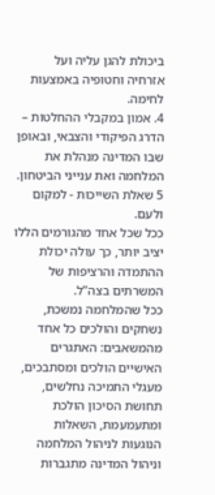ביכולת להגן עליה ועל אזרחיה וחטופיה באמצעות לחימה.
4. אמון במקבלי ההחלטות – הדרג הפיקודי והצבאי, ובאופן שבו המדינה מנהלת את המלחמה ואת ענייני הביטחון.
5 שאלת השייכות - למקום ולעם.
ככל שכל אחד מהגורמים הללו יציב יותר, כך עולה יכולת ההתמדה והרציפות של המשרתים בצה”ל.
ככל שהמלחמה נמשכת, נשחקים והולכים כל אחד מהמשאבים: האתגרים האישיים הולכים ומסתבכים, מעגלי התמיכה נחלשים, תחושת הסיכון הולכת ומתעמעמת, השאלות הנוגעות לניהול המלחמה וניהול המדינה מתגברות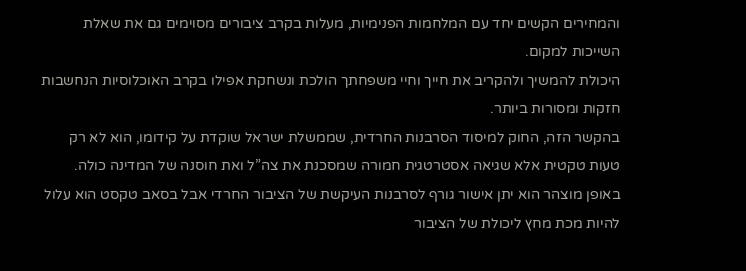והמחירים הקשים יחד עם המלחמות הפנימיות, מעלות בקרב ציבורים מסוימים גם את שאלת השייכות למקום.
היכולת להמשיך ולהקריב את חייך וחיי משפחתך הולכת ונשחקת אפילו בקרב האוכלוסיות הנחשבות חזקות ומסורות ביותר.
בהקשר הזה, החוק למיסוד הסרבנות החרדית, שממשלת ישראל שוקדת על קידומו, הוא לא רק טעות טקטית אלא שגיאה אסטרטגית חמורה שמסכנת את צה”ל ואת חוסנה של המדינה כולה. באופן מוצהר הוא יתן אישור גורף לסרבנות העיקשת של הציבור החרדי אבל בסאב טקסט הוא עלול להיות מכת מחץ ליכולת של הציבור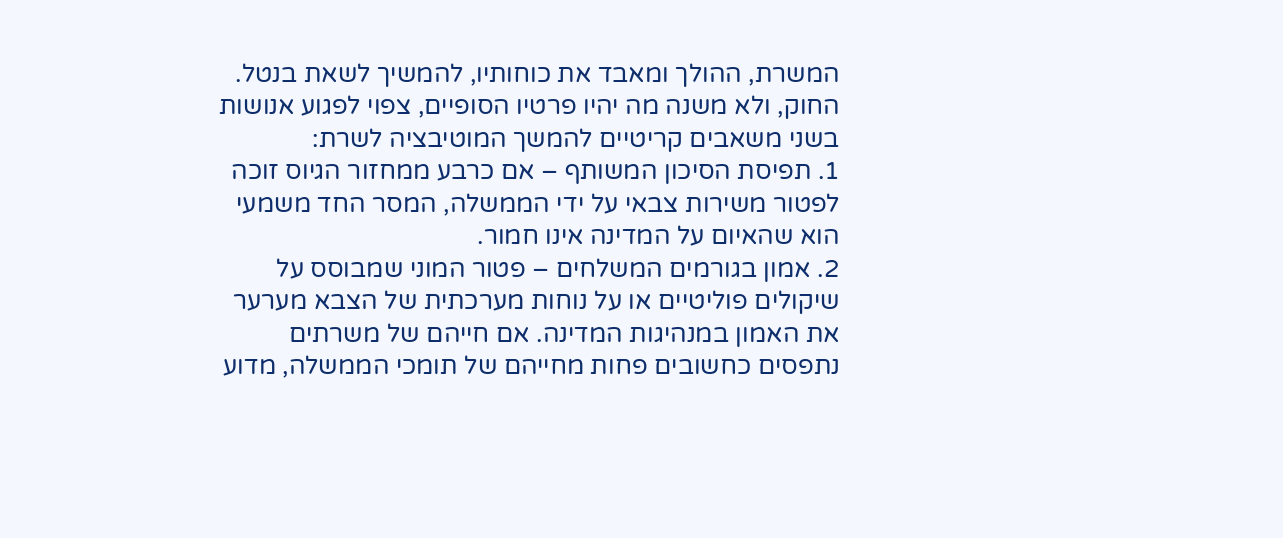המשרת, ההולך ומאבד את כוחותיו, להמשיך לשאת בנטל.
החוק, ולא משנה מה יהיו פרטיו הסופיים, צפוי לפגוע אנושות בשני משאבים קריטיים להמשך המוטיבציה לשרת:
1. תפיסת הסיכון המשותף – אם כרבע ממחזור הגיוס זוכה לפטור משירות צבאי על ידי הממשלה, המסר החד משמעי הוא שהאיום על המדינה אינו חמור.
2. אמון בגורמים המשלחים – פטור המוני שמבוסס על שיקולים פוליטיים או על נוחות מערכתית של הצבא מערער את האמון במנהיגות המדינה. אם חייהם של משרתים נתפסים כחשובים פחות מחייהם של תומכי הממשלה, מדוע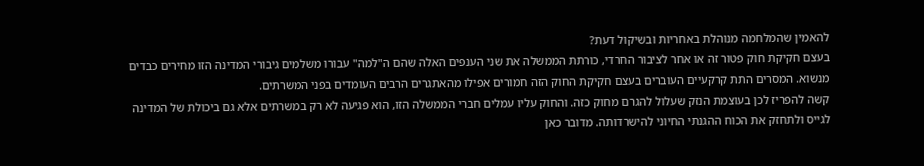להאמין שהמלחמה מנוהלת באחריות ובשיקול דעת?
בעצם חקיקת חוק פטור זה או אחר לציבור החרדי, כורתת הממשלה את שני הענפים האלה שהם ה"למה" עבורו משלמים גיבורי המדינה הזו מחירים כבדים מנשוא. המסרים התת קרקעיים העוברים בעצם חקיקת החוק הזה חמורים אפילו מהאתגרים הרבים העומדים בפני המשרתים.
קשה להפריז לכן בעוצמת הנזק שעלול להגרם מחוק כזה. והחוק עליו עמלים חברי הממשלה הזו, הוא פגיעה לא רק במשרתים אלא גם ביכולת של המדינה לגייס ולתחזק את הכוח ההגנתי החיוני להישרדותה. מדובר כאן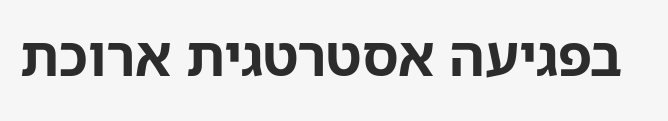בפגיעה אסטרטגית ארוכת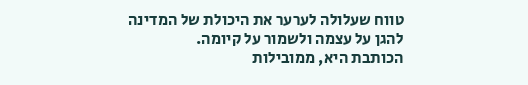טווח שעלולה לערער את היכולת של המדינה להגן על עצמה ולשמור על קיומה.
הכותבת היא, ממובילות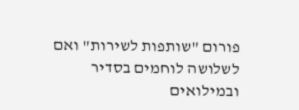פורום "שותפות לשירות" ואם לשלושה לוחמים בסדיר ובמילואים